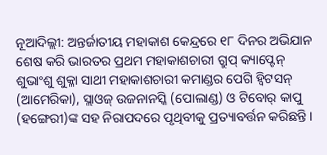ନୂଆଦିଲ୍ଲୀ: ଅନ୍ତର୍ଜାତୀୟ ମହାକାଶ କେନ୍ଦ୍ରରେ ୧୮ ଦିନର ଅଭିଯାନ ଶେଷ କରି ଭାରତର ପ୍ରଥମ ମହାକାଶଚାରୀ ଗ୍ରୁପ୍ କ୍ୟାପ୍ଟେନ୍ ଶୁଭାଂଶୁ ଶୁକ୍ଳା ସାଥୀ ମହାକାଶଚାରୀ କମାଣ୍ଡର ପେଗି ହ୍ୱିଟସନ୍ (ଆମେରିକା), ସ୍ଲାଓଜ୍ ଉଜନାନସ୍କି (ପୋଲାଣ୍ଡ) ଓ ଟିବୋର୍ କାପୁ (ହଙ୍ଗେରୀ)ଙ୍କ ସହ ନିରାପଦରେ ପୃଥିବୀକୁ ପ୍ରତ୍ୟାବର୍ତ୍ତନ କରିଛନ୍ତି।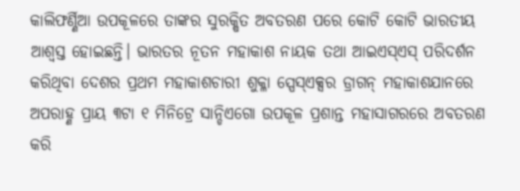କାଲିଫର୍ଣ୍ଣିଆ ଉପକୂଳରେ ତାଙ୍କର ସୁରକ୍ଷିତ ଅବତରଣ ପରେ କୋଟି କୋଟି ଭାରତୀୟ ଆଶ୍ବସ୍ତ ହୋଇଛନ୍ତି। ଭାରତର ନୂତନ ମହାକାଶ ନାୟକ ତଥା ଆଇଏସ୍ଏସ୍ ପରିଦର୍ଶନ କରିଥିବା ଦେଶର ପ୍ରଥମ ମହାକାଶଚାରୀ ଶୁକ୍ଳା ସ୍ପେସ୍ଏକ୍ସର ଡ୍ରାଗନ୍ ମହାକାଶଯାନରେ ଅପରାହ୍ଣ ପ୍ରାୟ ୩ଟା ୧ ମିନିଟ୍ରେ ସାନ୍ଡିଏଗୋ ଉପକୂଳ ପ୍ରଶାନ୍ତ ମହାସାଗରରେ ଅବତରଣ କରି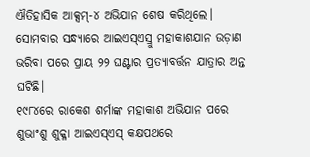ଐତିହାସିକ ଆକ୍ସମ୍-୪ ଅଭିଯାନ ଶେଷ କରିଥିଲେ। ସୋମବାର ସନ୍ଧ୍ୟାରେ ଆଇଏସ୍ଏସ୍ରୁ ମହାକାଶଯାନ ଉଡ଼ାଣ ଭରିବା ପରେ ପ୍ରାୟ ୨୨ ଘଣ୍ଟାର ପ୍ରତ୍ୟାବର୍ତ୍ତନ ଯାତ୍ରାର ଅନ୍ତ ଘଟିଛି।
୧୯୮୪ରେ ରାକେଶ ଶର୍ମାଙ୍କ ମହାକାଶ ଅଭିଯାନ ପରେ ଶୁଭାଂଶୁ ଶୁକ୍ଳା ଆଇଏସ୍ଏସ୍ କକ୍ଷପଥରେ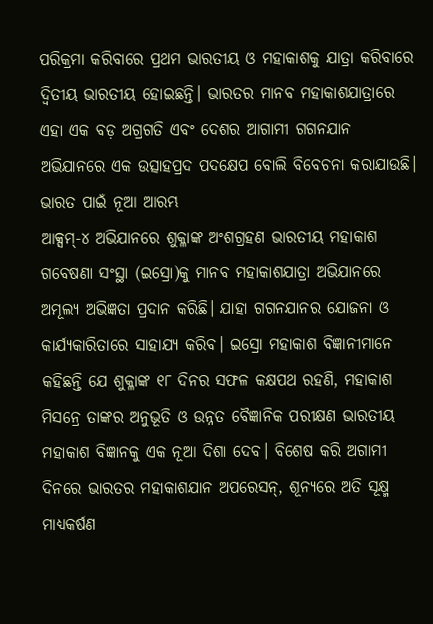ପରିକ୍ରମା କରିବାରେ ପ୍ରଥମ ଭାରତୀୟ ଓ ମହାକାଶକୁ ଯାତ୍ରା କରିବାରେ ଦ୍ୱିତୀୟ ଭାରତୀୟ ହୋଇଛନ୍ତି। ଭାରତର ମାନବ ମହାକାଶଯାତ୍ରାରେ ଏହା ଏକ ବଡ଼ ଅଗ୍ରଗତି ଏବଂ ଦେଶର ଆଗାମୀ ଗଗନଯାନ ଅଭିଯାନରେ ଏକ ଉତ୍ସାହପ୍ରଦ ପଦକ୍ଷେପ ବୋଲି ବିବେଚନା କରାଯାଉଛି।
ଭାରତ ପାଇଁ ନୂଆ ଆରମ୍ଭ
ଆକ୍ସମ୍-୪ ଅଭିଯାନରେ ଶୁକ୍ଳାଙ୍କ ଅଂଶଗ୍ରହଣ ଭାରତୀୟ ମହାକାଶ ଗବେଷଣା ସଂସ୍ଥା (ଇସ୍ରୋ)କୁ ମାନବ ମହାକାଶଯାତ୍ରା ଅଭିଯାନରେ ଅମୂଲ୍ୟ ଅଭିଜ୍ଞତା ପ୍ରଦାନ କରିଛି। ଯାହା ଗଗନଯାନର ଯୋଜନା ଓ କାର୍ଯ୍ୟକାରିତାରେ ସାହାଯ୍ୟ କରିବ। ଇସ୍ରୋ ମହାକାଶ ବିଜ୍ଞାନୀମାନେ କହିଛନ୍ତି ଯେ ଶୁକ୍ଳାଙ୍କ ୧୮ ଦିନର ସଫଳ କକ୍ଷପଥ ରହଣି, ମହାକାଶ ମିସନ୍ରେ ତାଙ୍କର ଅନୁଭୂତି ଓ ଉନ୍ନତ ବୈଜ୍ଞାନିକ ପରୀକ୍ଷଣ ଭାରତୀୟ ମହାକାଶ ବିଜ୍ଞାନକୁ ଏକ ନୂଆ ଦିଶା ଦେବ। ବିଶେଷ କରି ଅଗାମୀ ଦିନରେ ଭାରତର ମହାକାଶଯାନ ଅପରେସନ୍, ଶୂନ୍ୟରେ ଅତି ସୂକ୍ଷ୍ମ ମାଧ୍ୟକର୍ଷଣ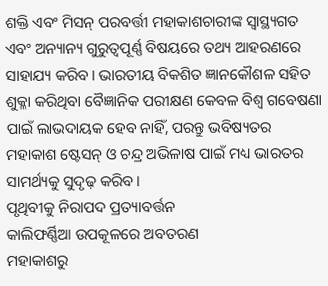ଶକ୍ତି ଏବଂ ମିସନ୍ ପରବର୍ତ୍ତୀ ମହାକାଶଚାରୀଙ୍କ ସ୍ବାସ୍ଥ୍ୟଗତ ଏବଂ ଅନ୍ୟାନ୍ୟ ଗୁରୁତ୍ବପୂର୍ଣ୍ଣ ବିଷୟରେ ତଥ୍ୟ ଆହରଣରେ ସାହାଯ୍ୟ କରିବ। ଭାରତୀୟ ବିକଶିତ ଜ୍ଞାନକୌଶଳ ସହିତ ଶୁକ୍ଳା କରିଥିବା ବୈଜ୍ଞାନିକ ପରୀକ୍ଷଣ କେବଳ ବିଶ୍ୱ ଗବେଷଣା ପାଇଁ ଲାଭଦାୟକ ହେବ ନାହିଁ, ପରନ୍ତୁ ଭବିଷ୍ୟତର ମହାକାଶ ଷ୍ଟେସନ୍ ଓ ଚନ୍ଦ୍ର ଅଭିଳାଷ ପାଇଁ ମଧ୍ୟ ଭାରତର ସାମର୍ଥ୍ୟକୁ ସୁଦୃଢ଼ କରିବ।
ପୃଥିବୀକୁ ନିରାପଦ ପ୍ରତ୍ୟାବର୍ତ୍ତନ
କାଲିଫର୍ଣ୍ଣିଆ ଉପକୂଳରେ ଅବତରଣ
ମହାକାଶରୁ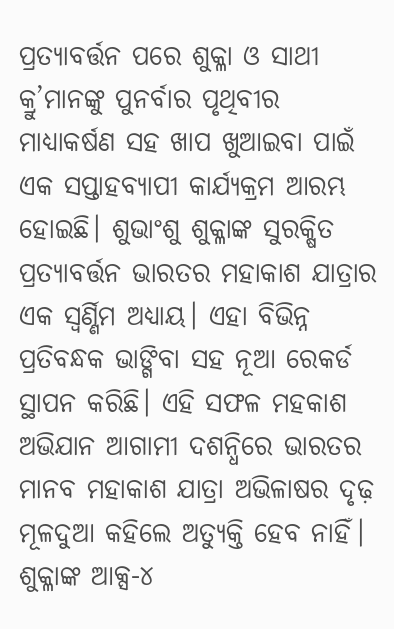ପ୍ରତ୍ୟାବର୍ତ୍ତନ ପରେ ଶୁକ୍ଳା ଓ ସାଥୀ କ୍ରୁ’ମାନଙ୍କୁ ପୁନର୍ବାର ପୃଥିବୀର ମାଧ୍ୟାକର୍ଷଣ ସହ ଖାପ ଖୁଆଇବା ପାଇଁ ଏକ ସପ୍ତାହବ୍ୟାପୀ କାର୍ଯ୍ୟକ୍ରମ ଆରମ୍ଭ ହୋଇଛି। ଶୁଭାଂଶୁ ଶୁକ୍ଳାଙ୍କ ସୁରକ୍ଷିତ ପ୍ରତ୍ୟାବର୍ତ୍ତନ ଭାରତର ମହାକାଶ ଯାତ୍ରାର ଏକ ସ୍ବର୍ଣ୍ଣିମ ଅଧ୍ୟାୟ। ଏହା ବିଭିନ୍ନ ପ୍ରତିବନ୍ଧକ ଭାଙ୍ଗିବା ସହ ନୂଆ ରେକର୍ଡ ସ୍ଥାପନ କରିଛି। ଏହି ସଫଳ ମହକାଶ ଅଭିଯାନ ଆଗାମୀ ଦଶନ୍ଧିରେ ଭାରତର ମାନବ ମହାକାଶ ଯାତ୍ରା ଅଭିଳାଷର ଦୃଢ଼ ମୂଳଦୁଆ କହିଲେ ଅତ୍ୟୁକ୍ତି ହେବ ନାହିଁ।
ଶୁକ୍ଳାଙ୍କ ଆକ୍ସ-୪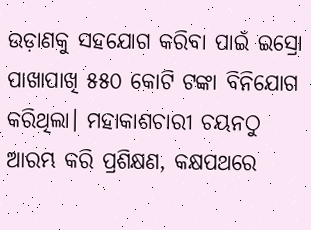ଉଡ଼ାଣକୁ ସହଯୋଗ କରିବା ପାଇଁ ଇସ୍ରୋ ପାଖାପାଖି ୫୫୦ କୋଟି ଟଙ୍କା ବିନିଯୋଗ କରିଥିଲା। ମହାକାଶଚାରୀ ଚୟନଠୁ ଆରମ୍ଭ କରି ପ୍ରଶିକ୍ଷଣ, କକ୍ଷପଥରେ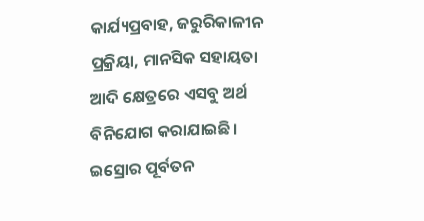କାର୍ଯ୍ୟପ୍ରବାହ, ଜରୁରିକାଳୀନ ପ୍ରକ୍ରିୟା, ମାନସିକ ସହାୟତା ଆଦି କ୍ଷେତ୍ରରେ ଏସବୁ ଅର୍ଥ ବିନିଯୋଗ କରାଯାଇଛି। ଇସ୍ରୋର ପୂର୍ବତନ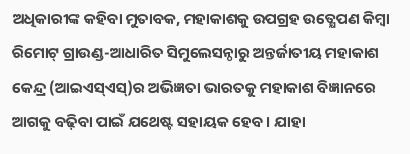ଅଧିକାରୀଙ୍କ କହିବା ମୁତାବକ, ମହାକାଶକୁ ଉପଗ୍ରହ ଉତ୍କ୍ଷେପଣ କିମ୍ବା ରିମୋଟ୍ ଗ୍ରାଉଣ୍ଡ-ଆଧାରିତ ସିମୁଲେସନ୍ଠାରୁ ଅନ୍ତର୍ଜାତୀୟ ମହାକାଶ କେନ୍ଦ୍ର (ଆଇଏସ୍ଏସ୍)ର ଅଭିଜ୍ଞତା ଭାରତକୁ ମହାକାଶ ବିଜ୍ଞାନରେ ଆଗକୁ ବଢ଼ିବା ପାଇଁ ଯଥେଷ୍ଟ ସହାୟକ ହେବ। ଯାହା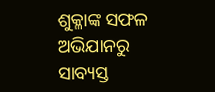ଶୁକ୍ଳାଙ୍କ ସଫଳ ଅଭିଯାନରୁ ସାବ୍ୟସ୍ତ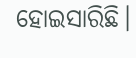ହୋଇସାରିଛି।